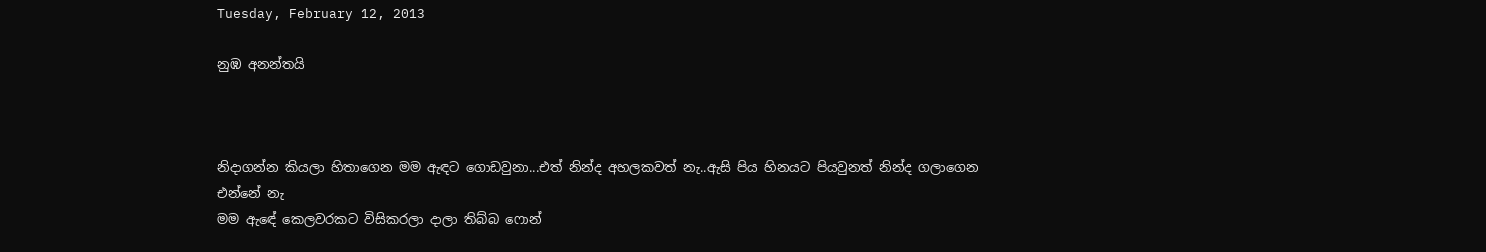Tuesday, February 12, 2013

නුඹ අනන්තයි



නිදාගන්න කියලා හිතාගෙන මම ඇඳට ගොඩවුනා...එත් නින්ද අහලකවත් නැ..ඇසි පිය හිනයට පියවුනත් නින්ද ගලාගෙන එන්නේ නැ
මම ඇඳේ කෙලවරකට විසිකරලා දාලා තිබ්බ ෆොන්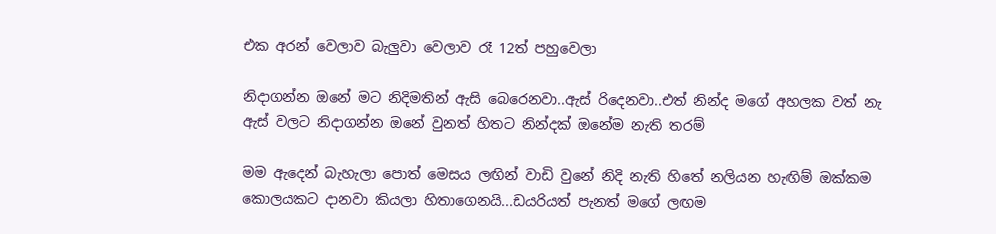එක අරන් වෙලාව බැලුවා වෙලාව රෑ 12ත් පහුවෙලා

නිදාගන්න ඔනේ මට නිදිමතින් ඇසි බෙරෙනවා..ඇස් රිදෙනවා..එත් නින්ද මගේ අහලක වත් නැ
ඇස් වලට නිදාගන්න ඔනේ වුනත් හිතට නින්දක් ඔනේම නැති තරම්

මම ඇදෙන් බැහැලා පොත් මෙසය ලඟින් වාඩි වුනේ නිදි නැති හිතේ නලියන හැඟිම් ඔක්කම කොලයකට දානවා කියලා හිතාගෙනයි...ඩයරියත් පැනත් මගේ ලඟම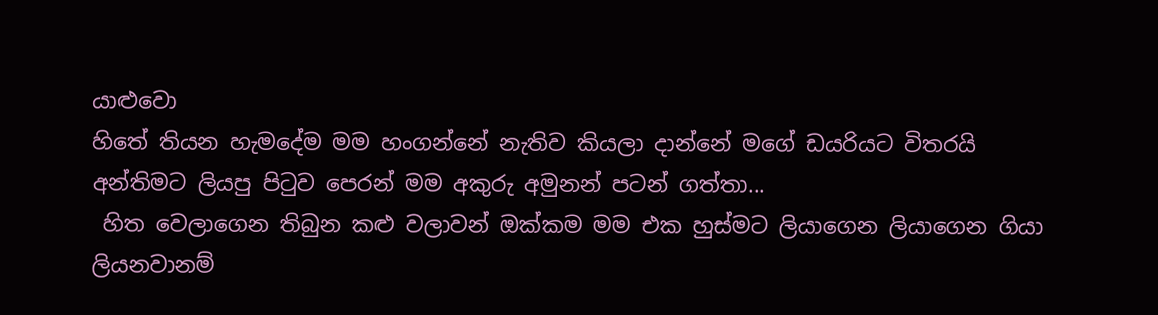යාළුවො
හිතේ තියන හැමදේම මම හංගන්නේ නැතිව කියලා දාන්නේ මගේ ඩයරියට විතරයි
අන්තිමට ලියපු පිටුව පෙරන් මම අකුරු අමුනන් පටන් ගත්තා...
 හිත වෙලාගෙන තිබුන කළු වලාවන් ඔක්කම මම එක හුස්මට ලියාගෙන ලියාගෙන ගියා
ලියනවානම්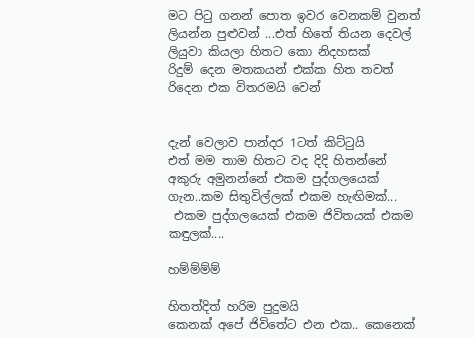මට පිටු ගනන් පොත ඉවර වෙනකම් වුනත් ලියන්න පුළුවන් ...එත් හිතේ තියන දෙවල් ලියුවා කියලා හිතට කො නිදහසක්
රිදුම් දෙන මතකයන් එක්ක හිත තවත් රිදෙන එක විතරමයි වෙන්


දැන් වෙලාව පාන්දර 1ටත් කිට්ටුයි
එත් මම තාම හිතට වද දිදි හිතන්නේ අකුරු අමුනන්නේ එකම පුද්ගලයෙක් ගැන..කම සිතුවිල්ලක් එකම හැඟිමක්...
 එකම පුද්ගලයෙක් එකම ජිවිතයක් එකම කඳුලක්....

හම්ම්ම්ම්

හිතත්දිත් හරිම පුදුමයි
කෙනක් අපේ ජිවිතේට එන එක.. කෙනෙක්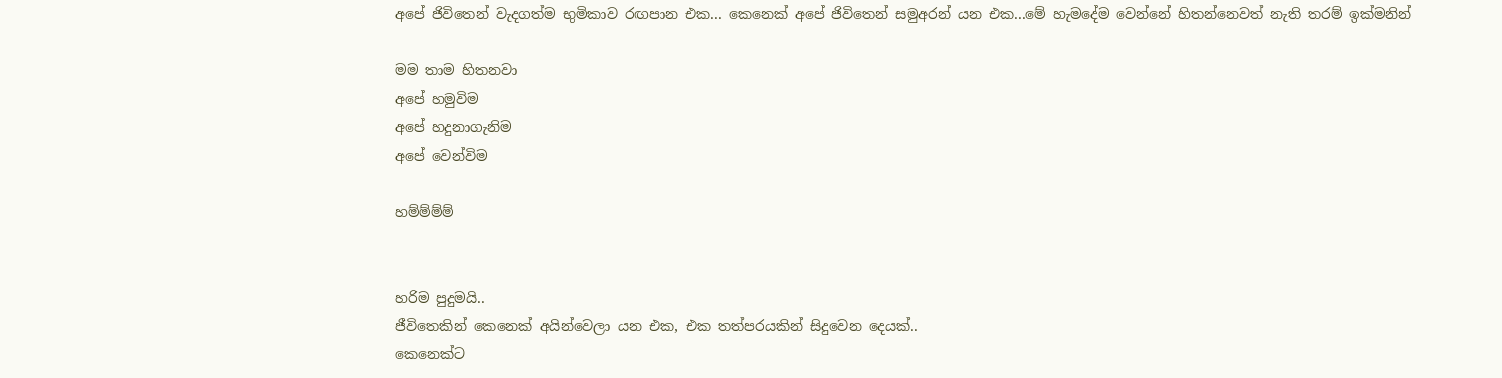අපේ ජිවිතෙන් වැදගත්ම භුමිකාව රඟපාන එක... කෙනෙක් අපේ ජිවිතෙන් සමුඅරන් යන එක...මේ හැමදේම වෙන්නේ හිතන්නෙවත් නැති තරම් ඉක්මනින්

මම තාම හිතනවා
අපේ හමුවිම
අපේ හදුනාගැනිම
අපේ වෙන්විම

හම්ම්ම්ම්


හරිම පුදුමයි..
ජීවිතෙකින් කෙනෙක් අයින්වෙලා යන එක, එක තත්පරයකින් සිදුවෙන දෙයක්..
කෙනෙක්ට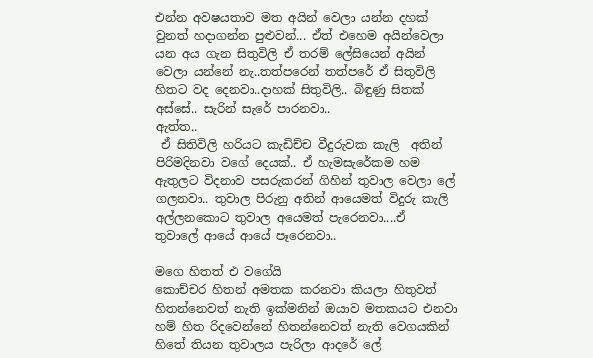එන්න අවෂයතාව මත අයින් වෙලා යන්න දහක් වුනත් හදාගන්න පුළුවන්... ඒත් එහෙම අයින්වෙලා යන අය ගැන සිතුවිලි ඒ තරම් ලේසියෙන් අයින් වෙලා යන්නේ නැ..තත්පරෙන් තත්පරේ ඒ සිතුවිලි හිතට වද දෙනවා..දාහක් සිතුවිලි.. බිඳුණු සිතක් අස්සේ.. සැරින් සැරේ පාරනවා..
ඇත්ත..
 ඒ සිතිවිලි හරියට කැඩිච්ච වීදුරුවක කැලි  අතින් පිරිමදිනවා වගේ දෙයක්.. ඒ හැමසැරේකම හම ඇතුලට විදනාව පසරුකරන් ගිහින් තුවාල වෙලා ලේ ගලනවා.. තුවාල පිරුනු අතින් ආයෙමත් විදුරු කැලි අල්ලනකොට තුවාල අයෙමත් පැරෙනවා....ඒ  තුවාලේ ආයේ ආයේ පෑරෙනවා..

මගෙ හිතත් එ වගේයි
කොච්චර හිතන් අමතක කරනවා කියලා හිතුවත් හිතන්නෙවත් නැති ඉක්මනින් ඔයාව මතකයට එනවා
හම් හිත රිදවෙන්නේ හිතන්නෙවත් නැති වෙගයකින්
හිතේ තියන තුවාලය පැරිලා ආදරේ ලේ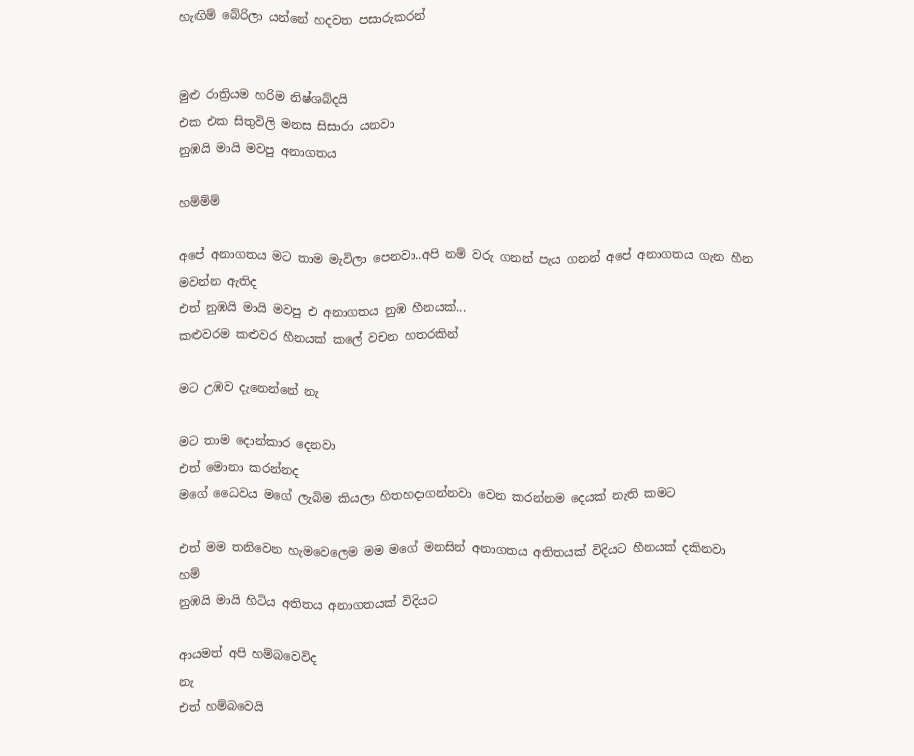හැඟිම් බේරිලා යන්නේ හදවත පසාරුකරන්


මුළු රාත්‍රියම හරිම නිෂ්ශබ්දයි
එක එක සිතුවිලි මනස සිසාරා යනවා
නුඹයි මායි මවපු අනාගතය

හම්ම්ම්

අපේ අනාගතය මට තාම මැවිලා පෙනවා..අපි නම් වරු ගනන් පැය ගනන් අපේ අනාගතය ගැන හීන මවන්න ඇතිද
එත් නුඹයි මායි මවපු එ අනාගතය නුඹ හීනයක්...
කළුවරම කළුවර හීනයක් කලේ වචන හතරකින්

මට උඹව දැනෙන්නේ නැ

මට තාම දොන්කාර දෙනවා
එත් මොනා කරන්නද
මගේ ධෛවය මගේ ලැබිම කියලා හිතහදාගන්නවා වෙන කරන්නම දෙයක් නැති කමට

එත් මම තනිවෙන හැමවෙලෙම මම මගේ මනසින් අනාගතය අතිතයක් විදියට හීනයක් දකිනවා
හම්
නුඹයි මායි හිටිය අතිතය අනාගතයක් විදියට

ආයමත් අපි හම්බවෙවිද
නැ
එත් හම්බවෙයි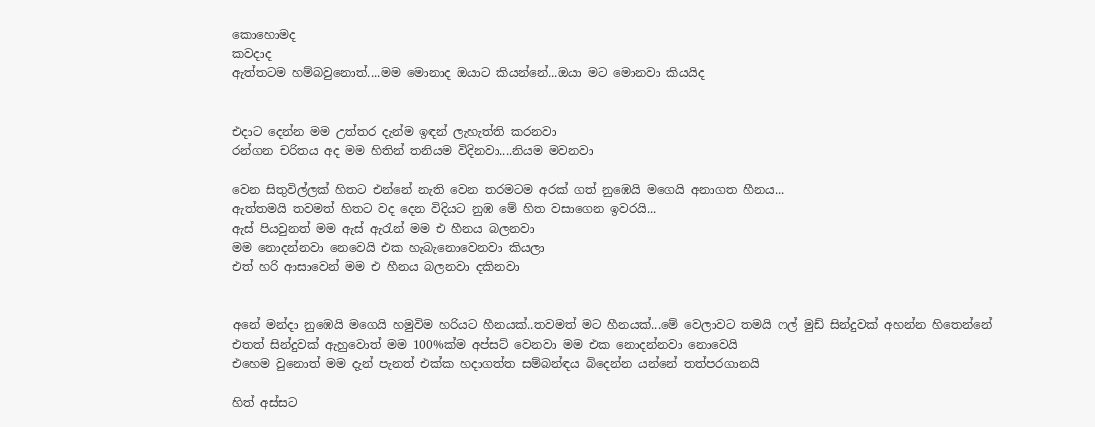කොහොමද
කවදාද
ඇත්තටම හම්බවුනොත්....මම මොනාද ඔයාට කියන්නේ...ඔයා මට මොනවා කියයිද


එදාට දෙන්න මම උත්තර දැන්ම ඉඳන් ලැහැත්ති කරනවා
රන්ගන චරිතය අද මම හිතින් තනියම විදිනවා....නියම මවනවා

වෙන සිතුවිල්ලක් හිතට එන්නේ නැති වෙන තරමටම අරක් ගත් නුඹෙයි මගෙයි අනාගත හීනය...
ඇත්තමයි තවමත් හිතට වද දෙන විදියට නුඹ මේ හිත වසාගෙන ඉවරයි...
ඇස් පියවුනත් මම ඇස් ඇරැන් මම එ හීනය බලනවා
මම නොදන්නවා නෙවෙයි එක හැබැනොවෙනවා කියලා
එත් හරි ආසාවෙන් මම එ හීනය බලනවා දකිනවා


අනේ මන්දා නුඹෙයි මගෙයි හමුවිම හරියට හීනයක්..තවමත් මට හීනයක්...මේ වෙලාවට තමයි ෆල් මුඩ් සින්දුවක් අහන්න හිතෙන්නේ
එතත් සින්දුවක් ඇහුවොත් මම 100%ක්ම අප්සට් වෙනවා මම එක නොදන්නවා නොවෙයි
එහෙම වුනොත් මම දැන් පැනත් එක්ක හදාගත්ත සම්බන්ඳය බිදෙන්න යන්නේ තත්පරගානයි

හිත් අස්සට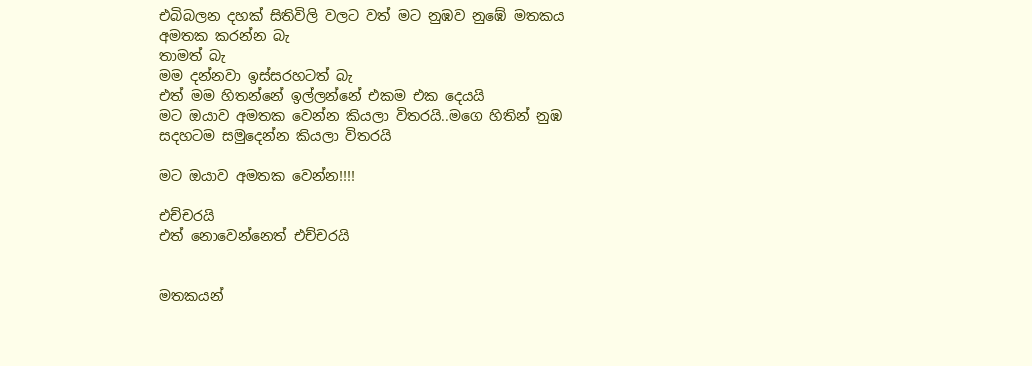එබිබලන දහක් සිතිවිලි වලට වත් මට නුඹව නුඹේ මතකය අමතක කරන්න බැ
තාමත් බැ
මම දන්නවා ඉස්සරහටත් බැ
එත් මම හිතන්නේ ඉල්ලන්නේ එකම එක දෙයයි
මට ඔයාව අමතක වෙන්න කියලා විතරයි..මගෙ හිතින් නුඹ සදහටම සමුදෙන්න කියලා විතරයි

මට ඔයාව අමතක වෙන්න!!!!

එච්චරයි
එත් නොවෙන්නෙත් එච්චරයි


මතකයන්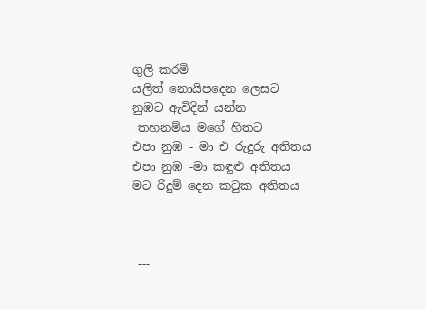ගුලි කරමි
යලිත් නොයිපදෙන ලෙසට
නුඹට ඇවිදින් යන්න
 තහනම්ය මගේ හිතට
එපා නුඹ - මා එ රුදුරු අතිතය
එපා නුඹ -මා කඳුළු අතිතය
මට රිදුම් දෙන කටුක අතිතය



 ---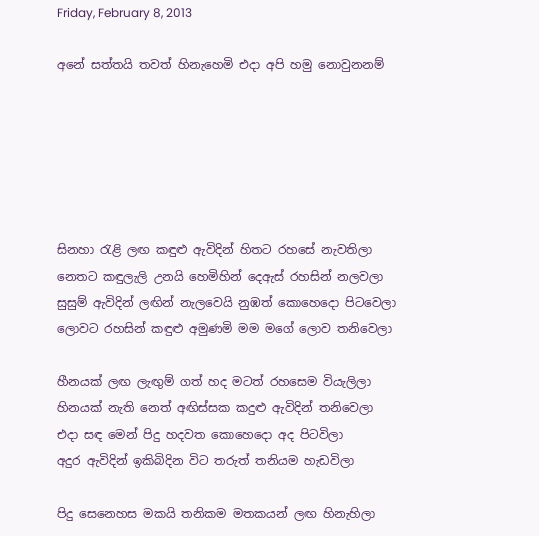Friday, February 8, 2013

අනේ සත්තයි තවත් හිනැහෙමි එදා අපි හමු නොවුනනම්






සිනහා රැළි ලඟ කඳුළු ඇවිදින් හිතට රහසේ නැවතිලා
නෙතට කඳුලැලි උනයි හෙමිහින් දෙඇස් රහසින් නලවලා
සුසුම් ඇවිදින් ලඟින් නැලවෙයි නුඹත් කොහෙදො පිටවෙලා
ලොවට රහසින් කඳුළු අමුණමි මම මගේ ලොව තනිවෙලා

හීනයක් ලඟ ලැඟුම් ගත් හද මටත් රහසෙම වියැලිලා
හිනයක් නැති නෙත් අඟිස්සක කදුළු ඇවිදින් තනිවෙලා
එදා සඳ මෙන් පිදු හදවත කොහෙදො අද පිටවිලා
අදුර ඇවිදින් ඉකිබිදින විට තරුත් තනියම හැඩවිලා

පිදු සෙනෙහස මකයි තනිකම මතකයන් ලඟ හිනැහිලා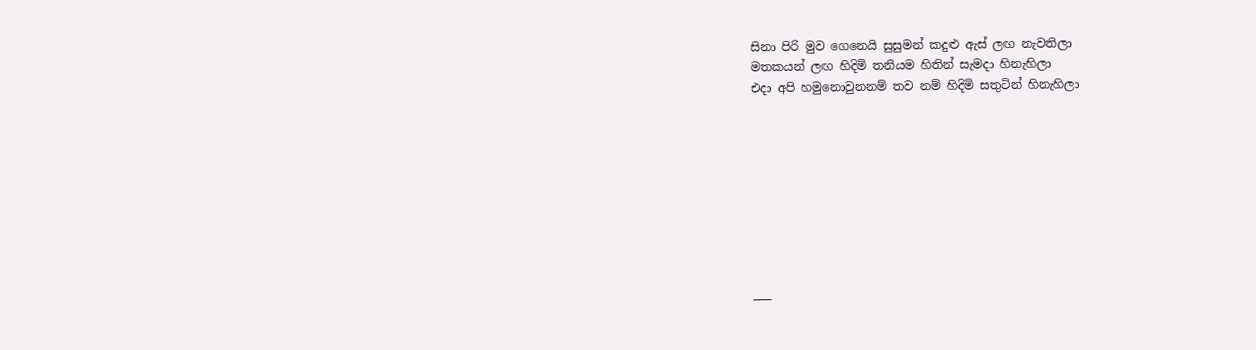සිනා පිරි මුව ගෙනෙයි සුසුමන් කදුළු ඇස් ලඟ නැවතිලා
මතකයන් ලඟ හිදිමි තනියම හිතින් සැමදා හිනැහිලා
එදා අපි හමුනොවුනනම් තව නම් හිදිමි සතුටින් හිනැහිලා









___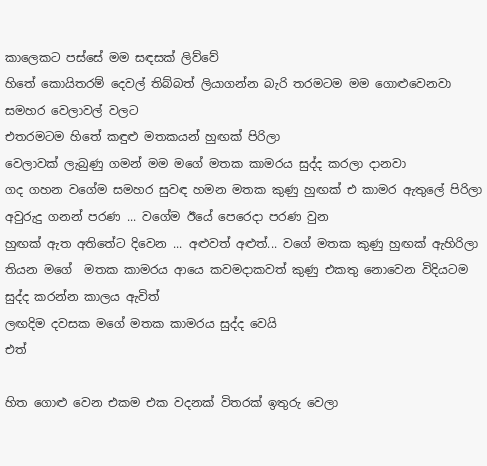කාලෙකට පස්සේ මම සඳසක් ලිව්වේ
හිතේ කොයිතරම් දෙවල් තිබ්බත් ලියාගන්න බැරි තරමටම මම ගොළුවෙනවා සමහර වෙලාවල් වලට
එතරමටම හිතේ කඳුළු මතකයන් හුඟක් පිරිලා
වෙලාවක් ලැබුණු ගමන් මම මගේ මතක කාමරය සුද්ද කරලා දානවා
ගද ගහන වගේම සමහර සුවඳ හමන මතක කුණු හුඟක් එ කාමර ඇතුලේ පිරිලා
අවුරුදු ගනන් පරණ ... වගේම ඊයේ පෙරෙදා පරණ වුන
හුඟක් ඇත අතිතේට දිවෙන ... අළුවත් අළුත්... වගේ මතක කුණු හුඟක් ඇහිරිලා තියන මගේ  මතක කාමරය ආයෙ කවමදාකවත් කුණු එකතු නොවෙන විදියටම සුද්ද කරන්න කාලය ඇවිත්
ලඟදිම දවසක මගේ මතක කාමරය සුද්ද වෙයි
එත්

හිත ගොළු වෙන එකම එක වදනක් විතරක් ඉතුරු වෙලා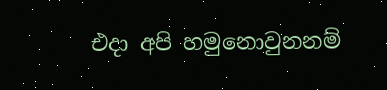එදා අපි හමුනොවුනනම්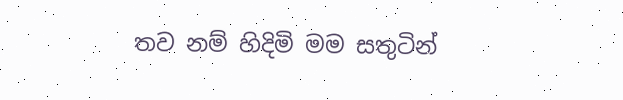තව නම් හිදිමි මම සතුටින්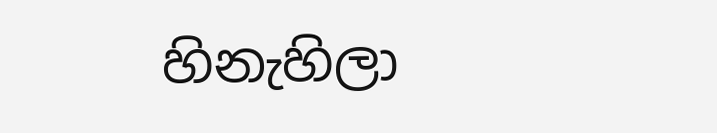හිනැහිලා